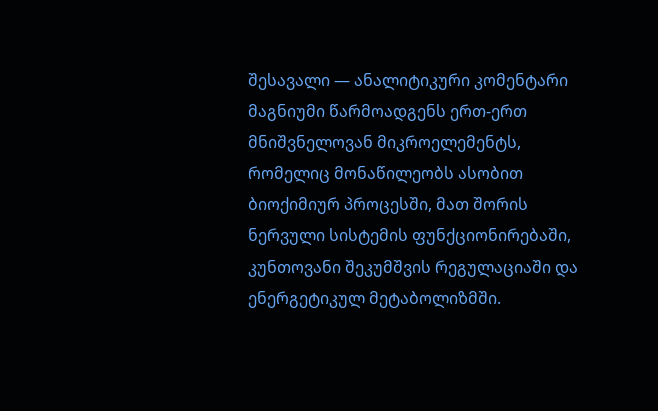შესავალი — ანალიტიკური კომენტარი
მაგნიუმი წარმოადგენს ერთ-ერთ მნიშვნელოვან მიკროელემენტს, რომელიც მონაწილეობს ასობით ბიოქიმიურ პროცესში, მათ შორის ნერვული სისტემის ფუნქციონირებაში, კუნთოვანი შეკუმშვის რეგულაციაში და ენერგეტიკულ მეტაბოლიზმში.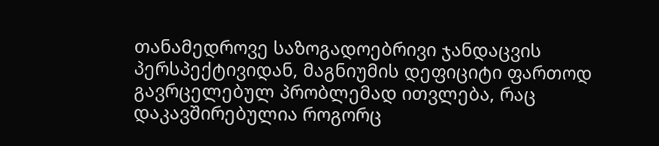თანამედროვე საზოგადოებრივი ჯანდაცვის პერსპექტივიდან, მაგნიუმის დეფიციტი ფართოდ გავრცელებულ პრობლემად ითვლება, რაც დაკავშირებულია როგორც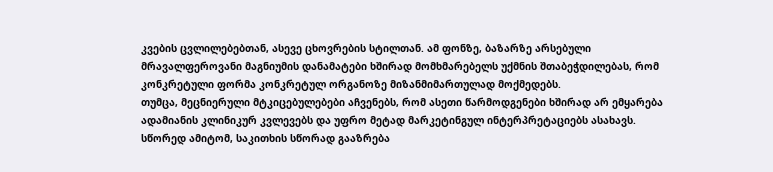კვების ცვლილებებთან, ასევე ცხოვრების სტილთან. ამ ფონზე, ბაზარზე არსებული მრავალფეროვანი მაგნიუმის დანამატები ხშირად მომხმარებელს უქმნის შთაბეჭდილებას, რომ კონკრეტული ფორმა კონკრეტულ ორგანოზე მიზანმიმართულად მოქმედებს.
თუმცა, მეცნიერული მტკიცებულებები აჩვენებს, რომ ასეთი წარმოდგენები ხშირად არ ემყარება ადამიანის კლინიკურ კვლევებს და უფრო მეტად მარკეტინგულ ინტერპრეტაციებს ასახავს. სწორედ ამიტომ, საკითხის სწორად გააზრება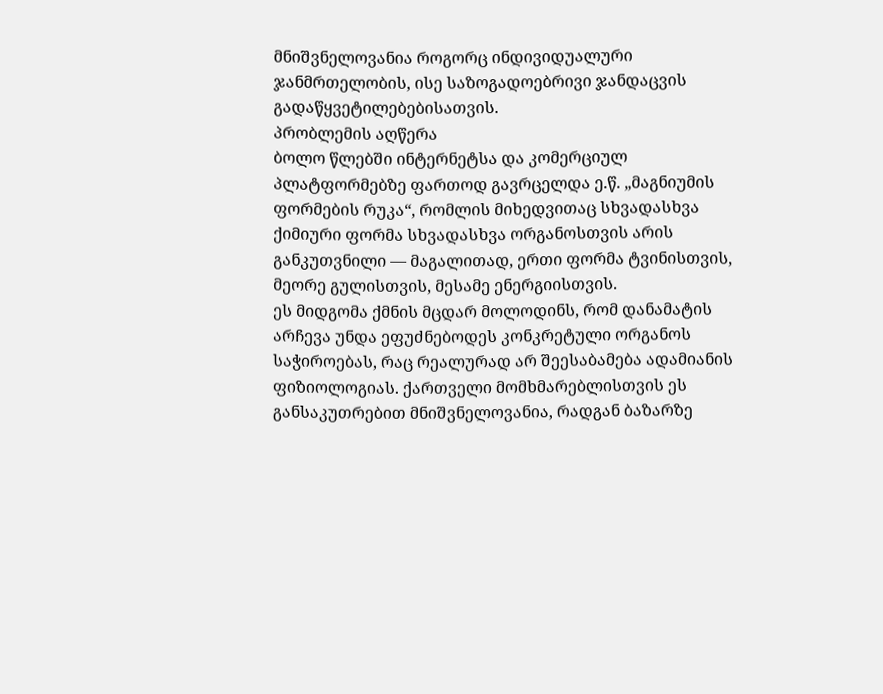მნიშვნელოვანია როგორც ინდივიდუალური ჯანმრთელობის, ისე საზოგადოებრივი ჯანდაცვის გადაწყვეტილებებისათვის.
პრობლემის აღწერა
ბოლო წლებში ინტერნეტსა და კომერციულ პლატფორმებზე ფართოდ გავრცელდა ე.წ. „მაგნიუმის ფორმების რუკა“, რომლის მიხედვითაც სხვადასხვა ქიმიური ფორმა სხვადასხვა ორგანოსთვის არის განკუთვნილი — მაგალითად, ერთი ფორმა ტვინისთვის, მეორე გულისთვის, მესამე ენერგიისთვის.
ეს მიდგომა ქმნის მცდარ მოლოდინს, რომ დანამატის არჩევა უნდა ეფუძნებოდეს კონკრეტული ორგანოს საჭიროებას, რაც რეალურად არ შეესაბამება ადამიანის ფიზიოლოგიას. ქართველი მომხმარებლისთვის ეს განსაკუთრებით მნიშვნელოვანია, რადგან ბაზარზე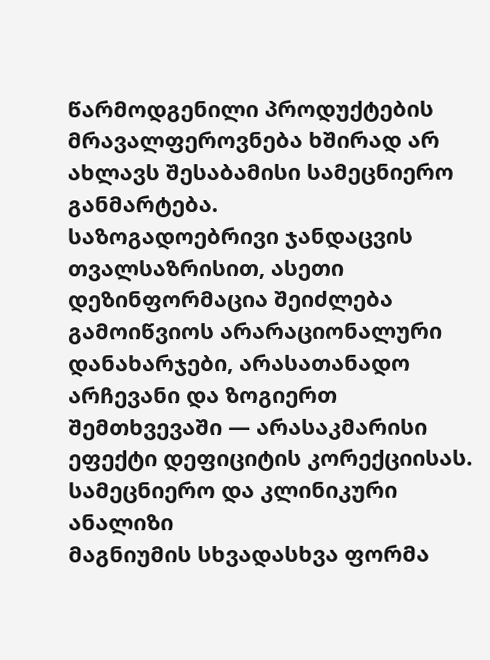წარმოდგენილი პროდუქტების მრავალფეროვნება ხშირად არ ახლავს შესაბამისი სამეცნიერო განმარტება.
საზოგადოებრივი ჯანდაცვის თვალსაზრისით, ასეთი დეზინფორმაცია შეიძლება გამოიწვიოს არარაციონალური დანახარჯები, არასათანადო არჩევანი და ზოგიერთ შემთხვევაში — არასაკმარისი ეფექტი დეფიციტის კორექციისას.
სამეცნიერო და კლინიკური ანალიზი
მაგნიუმის სხვადასხვა ფორმა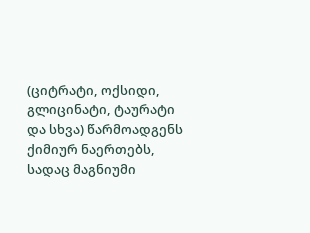(ციტრატი, ოქსიდი, გლიცინატი, ტაურატი და სხვა) წარმოადგენს ქიმიურ ნაერთებს, სადაც მაგნიუმი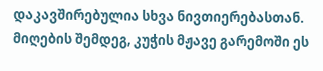დაკავშირებულია სხვა ნივთიერებასთან. მიღების შემდეგ, კუჭის მჟავე გარემოში ეს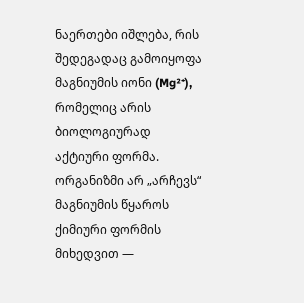ნაერთები იშლება, რის შედეგადაც გამოიყოფა მაგნიუმის იონი (Mg²⁺), რომელიც არის ბიოლოგიურად აქტიური ფორმა.
ორგანიზმი არ „არჩევს“ მაგნიუმის წყაროს ქიმიური ფორმის მიხედვით —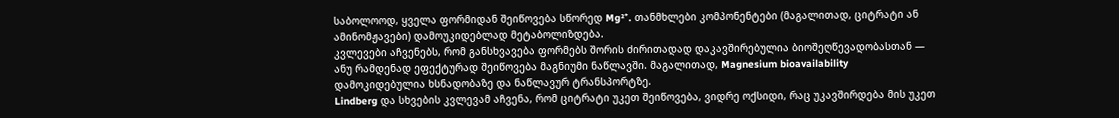საბოლოოდ, ყველა ფორმიდან შეიწოვება სწორედ Mg²⁺. თანმხლები კომპონენტები (მაგალითად, ციტრატი ან ამინომჟავები) დამოუკიდებლად მეტაბოლიზდება.
კვლევები აჩვენებს, რომ განსხვავება ფორმებს შორის ძირითადად დაკავშირებულია ბიოშეღწევადობასთან — ანუ რამდენად ეფექტურად შეიწოვება მაგნიუმი ნაწლავში. მაგალითად, Magnesium bioavailability დამოკიდებულია ხსნადობაზე და ნაწლავურ ტრანსპორტზე.
Lindberg და სხვების კვლევამ აჩვენა, რომ ციტრატი უკეთ შეიწოვება, ვიდრე ოქსიდი, რაც უკავშირდება მის უკეთ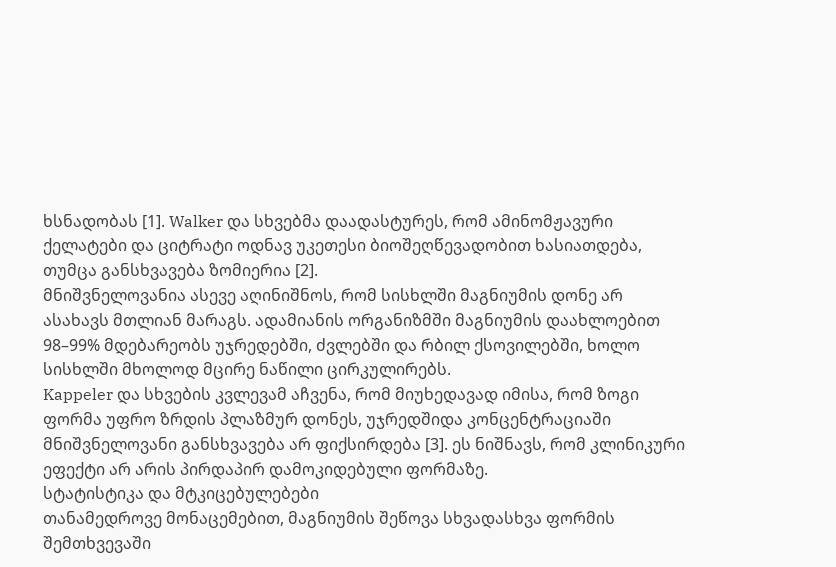ხსნადობას [1]. Walker და სხვებმა დაადასტურეს, რომ ამინომჟავური ქელატები და ციტრატი ოდნავ უკეთესი ბიოშეღწევადობით ხასიათდება, თუმცა განსხვავება ზომიერია [2].
მნიშვნელოვანია ასევე აღინიშნოს, რომ სისხლში მაგნიუმის დონე არ ასახავს მთლიან მარაგს. ადამიანის ორგანიზმში მაგნიუმის დაახლოებით 98–99% მდებარეობს უჯრედებში, ძვლებში და რბილ ქსოვილებში, ხოლო სისხლში მხოლოდ მცირე ნაწილი ცირკულირებს.
Kappeler და სხვების კვლევამ აჩვენა, რომ მიუხედავად იმისა, რომ ზოგი ფორმა უფრო ზრდის პლაზმურ დონეს, უჯრედშიდა კონცენტრაციაში მნიშვნელოვანი განსხვავება არ ფიქსირდება [3]. ეს ნიშნავს, რომ კლინიკური ეფექტი არ არის პირდაპირ დამოკიდებული ფორმაზე.
სტატისტიკა და მტკიცებულებები
თანამედროვე მონაცემებით, მაგნიუმის შეწოვა სხვადასხვა ფორმის შემთხვევაში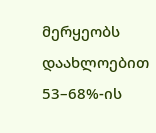მერყეობს დაახლოებით 53–68%-ის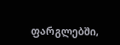ფარგლებში,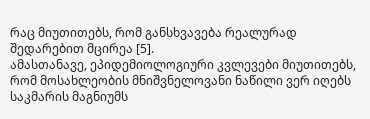რაც მიუთითებს, რომ განსხვავება რეალურად შედარებით მცირეა [5].
ამასთანავე, ეპიდემიოლოგიური კვლევები მიუთითებს, რომ მოსახლეობის მნიშვნელოვანი ნაწილი ვერ იღებს საკმარის მაგნიუმს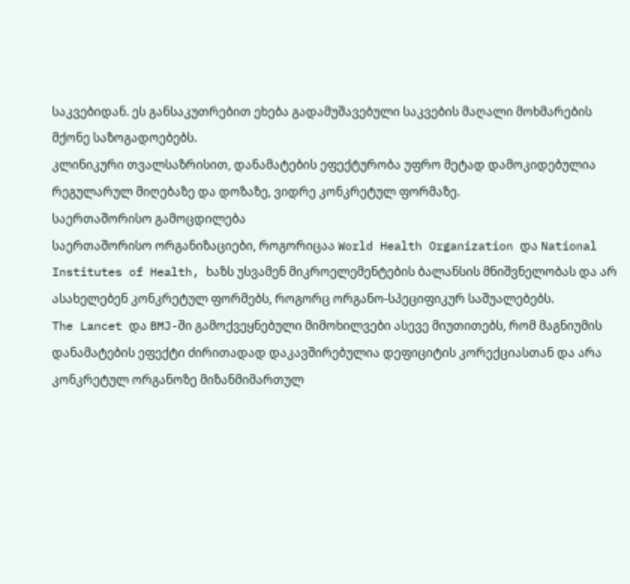საკვებიდან. ეს განსაკუთრებით ეხება გადამუშავებული საკვების მაღალი მოხმარების მქონე საზოგადოებებს.
კლინიკური თვალსაზრისით, დანამატების ეფექტურობა უფრო მეტად დამოკიდებულია რეგულარულ მიღებაზე და დოზაზე, ვიდრე კონკრეტულ ფორმაზე.
საერთაშორისო გამოცდილება
საერთაშორისო ორგანიზაციები, როგორიცაა World Health Organization და National Institutes of Health, ხაზს უსვამენ მიკროელემენტების ბალანსის მნიშვნელობას და არ ასახელებენ კონკრეტულ ფორმებს, როგორც ორგანო-სპეციფიკურ საშუალებებს.
The Lancet და BMJ-ში გამოქვეყნებული მიმოხილვები ასევე მიუთითებს, რომ მაგნიუმის დანამატების ეფექტი ძირითადად დაკავშირებულია დეფიციტის კორექციასთან და არა კონკრეტულ ორგანოზე მიზანმიმართულ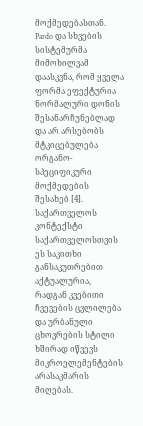მოქმედებასთან.
Pardo და სხვების სისტემურმა მიმოხილვამ დაასკვნა, რომ ყველა ფორმა ეფექტურია ნორმალური დონის შესანარჩუნებლად და არ არსებობს მტკიცებულება ორგანო-სპეციფიკური მოქმედების შესახებ [4].
საქართველოს კონტექსტი
საქართველოსთვის ეს საკითხი განსაკუთრებით აქტუალურია, რადგან კვებითი ჩვევების ცვლილება და ურბანული ცხოვრების სტილი ხშირად იწვევს მიკროელემენტების არასაკმარის მიღებას.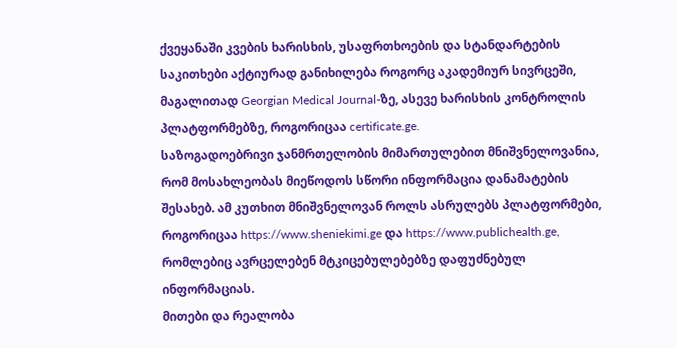ქვეყანაში კვების ხარისხის, უსაფრთხოების და სტანდარტების საკითხები აქტიურად განიხილება როგორც აკადემიურ სივრცეში, მაგალითად Georgian Medical Journal-ზე, ასევე ხარისხის კონტროლის პლატფორმებზე, როგორიცაა certificate.ge.
საზოგადოებრივი ჯანმრთელობის მიმართულებით მნიშვნელოვანია, რომ მოსახლეობას მიეწოდოს სწორი ინფორმაცია დანამატების შესახებ. ამ კუთხით მნიშვნელოვან როლს ასრულებს პლატფორმები, როგორიცაა https://www.sheniekimi.ge და https://www.publichealth.ge, რომლებიც ავრცელებენ მტკიცებულებებზე დაფუძნებულ ინფორმაციას.
მითები და რეალობა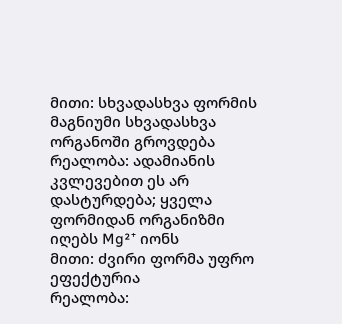მითი: სხვადასხვა ფორმის მაგნიუმი სხვადასხვა ორგანოში გროვდება
რეალობა: ადამიანის კვლევებით ეს არ დასტურდება; ყველა ფორმიდან ორგანიზმი იღებს Mg²⁺ იონს
მითი: ძვირი ფორმა უფრო ეფექტურია
რეალობა: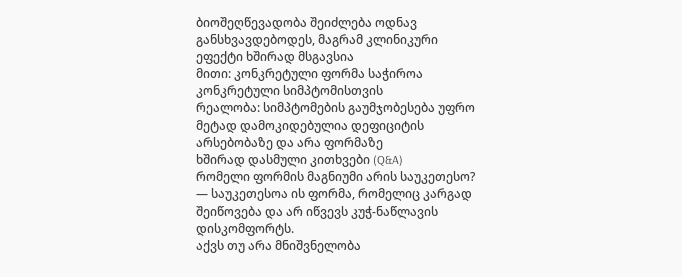ბიოშეღწევადობა შეიძლება ოდნავ განსხვავდებოდეს, მაგრამ კლინიკური ეფექტი ხშირად მსგავსია
მითი: კონკრეტული ფორმა საჭიროა კონკრეტული სიმპტომისთვის
რეალობა: სიმპტომების გაუმჯობესება უფრო მეტად დამოკიდებულია დეფიციტის არსებობაზე და არა ფორმაზე
ხშირად დასმული კითხვები (Q&A)
რომელი ფორმის მაგნიუმი არის საუკეთესო?
— საუკეთესოა ის ფორმა, რომელიც კარგად შეიწოვება და არ იწვევს კუჭ-ნაწლავის დისკომფორტს.
აქვს თუ არა მნიშვნელობა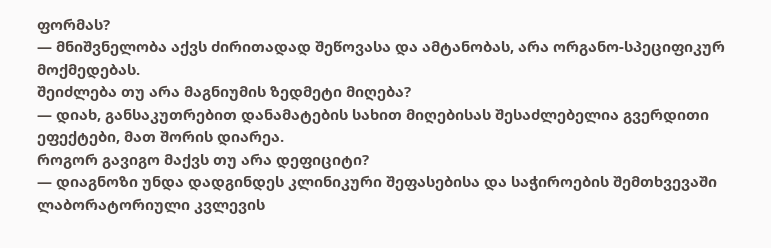ფორმას?
— მნიშვნელობა აქვს ძირითადად შეწოვასა და ამტანობას, არა ორგანო-სპეციფიკურ მოქმედებას.
შეიძლება თუ არა მაგნიუმის ზედმეტი მიღება?
— დიახ, განსაკუთრებით დანამატების სახით მიღებისას შესაძლებელია გვერდითი ეფექტები, მათ შორის დიარეა.
როგორ გავიგო მაქვს თუ არა დეფიციტი?
— დიაგნოზი უნდა დადგინდეს კლინიკური შეფასებისა და საჭიროების შემთხვევაში ლაბორატორიული კვლევის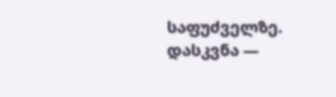საფუძველზე.
დასკვნა —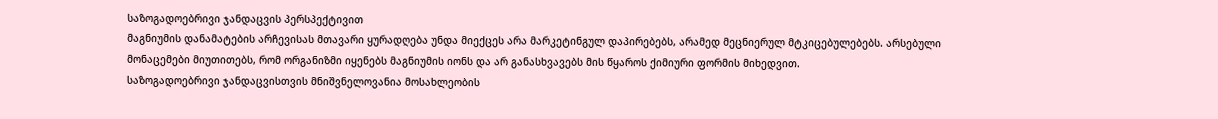საზოგადოებრივი ჯანდაცვის პერსპექტივით
მაგნიუმის დანამატების არჩევისას მთავარი ყურადღება უნდა მიექცეს არა მარკეტინგულ დაპირებებს, არამედ მეცნიერულ მტკიცებულებებს. არსებული მონაცემები მიუთითებს, რომ ორგანიზმი იყენებს მაგნიუმის იონს და არ განასხვავებს მის წყაროს ქიმიური ფორმის მიხედვით.
საზოგადოებრივი ჯანდაცვისთვის მნიშვნელოვანია მოსახლეობის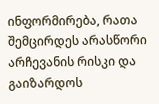ინფორმირება, რათა შემცირდეს არასწორი არჩევანის რისკი და გაიზარდოს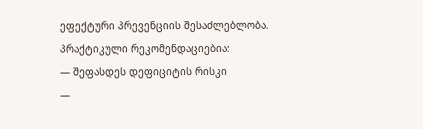ეფექტური პრევენციის შესაძლებლობა.
პრაქტიკული რეკომენდაციებია:
— შეფასდეს დეფიციტის რისკი
—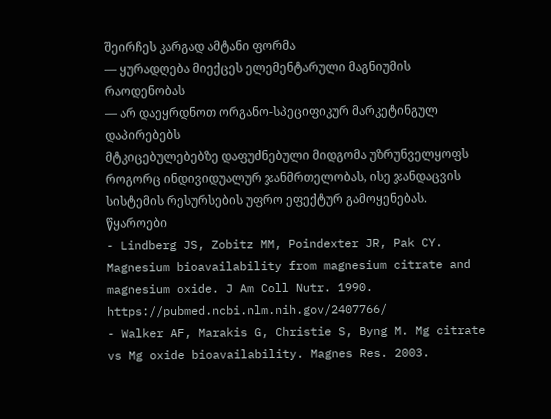შეირჩეს კარგად ამტანი ფორმა
— ყურადღება მიექცეს ელემენტარული მაგნიუმის რაოდენობას
— არ დაეყრდნოთ ორგანო-სპეციფიკურ მარკეტინგულ დაპირებებს
მტკიცებულებებზე დაფუძნებული მიდგომა უზრუნველყოფს როგორც ინდივიდუალურ ჯანმრთელობას, ისე ჯანდაცვის სისტემის რესურსების უფრო ეფექტურ გამოყენებას.
წყაროები
- Lindberg JS, Zobitz MM, Poindexter JR, Pak CY. Magnesium bioavailability from magnesium citrate and magnesium oxide. J Am Coll Nutr. 1990. https://pubmed.ncbi.nlm.nih.gov/2407766/
- Walker AF, Marakis G, Christie S, Byng M. Mg citrate vs Mg oxide bioavailability. Magnes Res. 2003.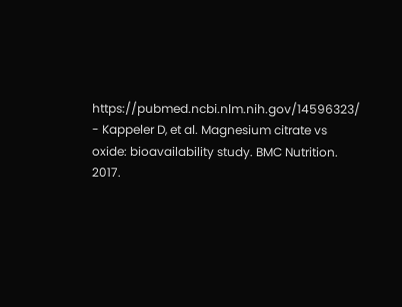https://pubmed.ncbi.nlm.nih.gov/14596323/
- Kappeler D, et al. Magnesium citrate vs oxide: bioavailability study. BMC Nutrition. 2017.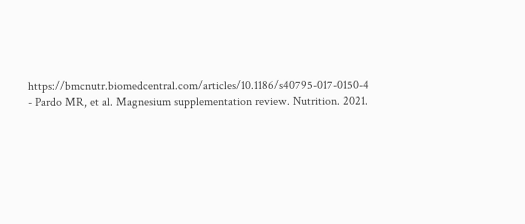https://bmcnutr.biomedcentral.com/articles/10.1186/s40795-017-0150-4
- Pardo MR, et al. Magnesium supplementation review. Nutrition. 2021.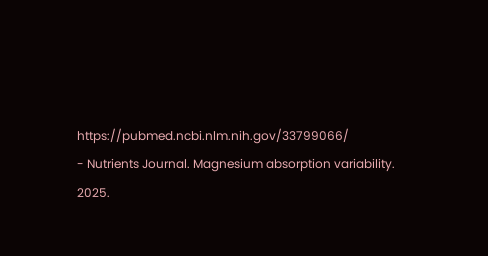https://pubmed.ncbi.nlm.nih.gov/33799066/
- Nutrients Journal. Magnesium absorption variability. 2025.